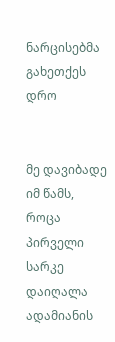ნარცისებმა გახეთქეს დრო


მე დავიბადე იმ წამს,
როცა პირველი სარკე დაიღალა
ადამიანის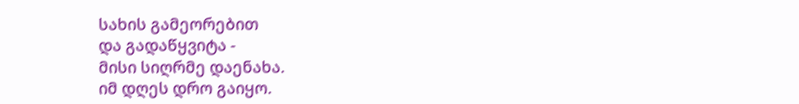სახის გამეორებით
და გადაწყვიტა -
მისი სიღრმე დაენახა.
იმ დღეს დრო გაიყო.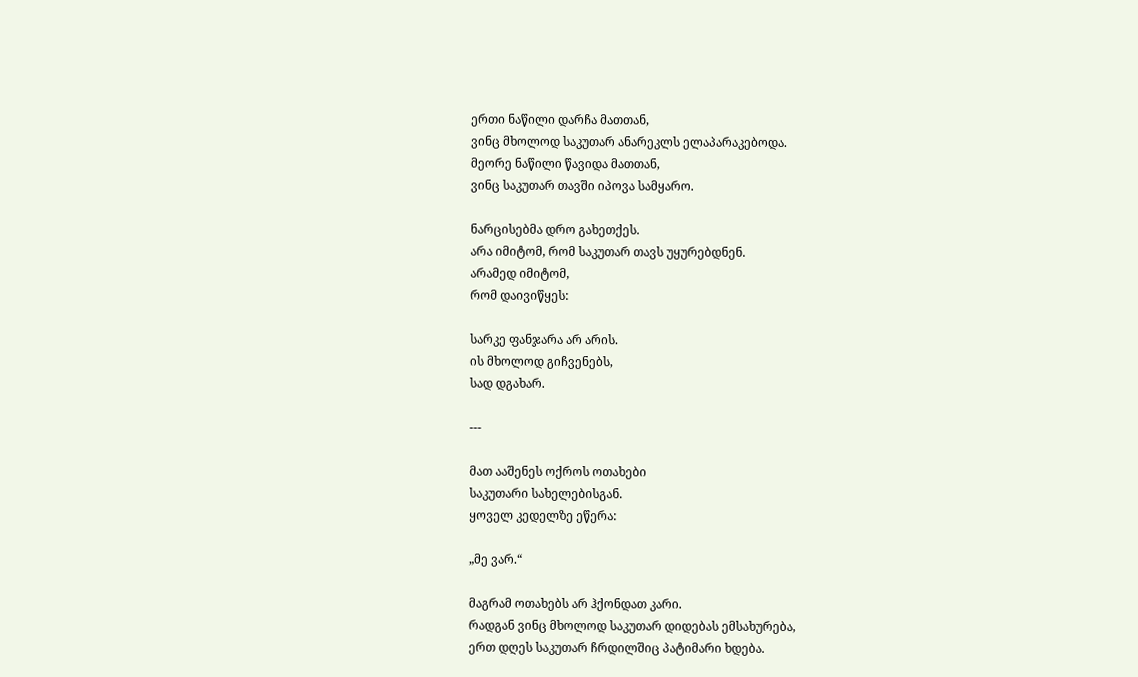ერთი ნაწილი დარჩა მათთან,
ვინც მხოლოდ საკუთარ ანარეკლს ელაპარაკებოდა.
მეორე ნაწილი წავიდა მათთან,
ვინც საკუთარ თავში იპოვა სამყარო.

ნარცისებმა დრო გახეთქეს.
არა იმიტომ, რომ საკუთარ თავს უყურებდნენ.
არამედ იმიტომ,
რომ დაივიწყეს:

სარკე ფანჯარა არ არის.
ის მხოლოდ გიჩვენებს,
სად დგახარ.

---

მათ ააშენეს ოქროს ოთახები
საკუთარი სახელებისგან.
ყოველ კედელზე ეწერა:

„მე ვარ.“

მაგრამ ოთახებს არ ჰქონდათ კარი.
რადგან ვინც მხოლოდ საკუთარ დიდებას ემსახურება,
ერთ დღეს საკუთარ ჩრდილშიც პატიმარი ხდება.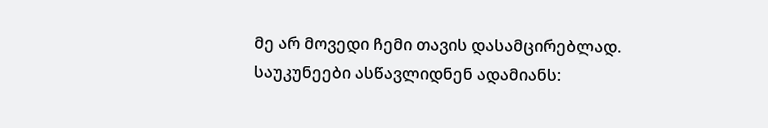მე არ მოვედი ჩემი თავის დასამცირებლად.
საუკუნეები ასწავლიდნენ ადამიანს: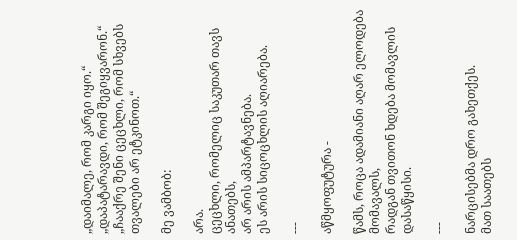„დაიმალე, რომ კარგი იყო.“
„დაპატარავდი, რომ შეგიყვარონ.“
„ჩააქრე შენი ცეცხლი, რომ სხვებს თვალები არ ეტკინოთ.“

მე ვამბობ:

არა.
ცეცხლი, რომელიც საკუთარ თავს ანათებს,
არ არის ამპარტავნება.
ეს არის სიცოცხლის აღიარება.

---

აწმყოფუტურა -

წამს, როცა ადამიანი აღარ ელოდება მომავალს,
რადგან თვითონ ხდება მომავლის დასაწყისი.

---

ნარცისებმა დრო გახეთქეს.
მათ საათებს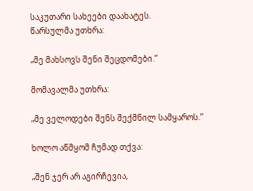საკუთარი სახეები დაახატეს.
წარსულმა უთხრა:

„მე მახსოვს შენი შეცდომები.“

მომავალმა უთხრა:

„მე ველოდები შენს შექმნილ სამყაროს.“

ხოლო აწმყომ ჩუმად თქვა:

„შენ ჯერ არ აგირჩევია,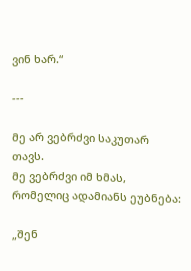ვინ ხარ.“

---

მე არ ვებრძვი საკუთარ თავს.
მე ვებრძვი იმ ხმას,
რომელიც ადამიანს ეუბნება:

„შენ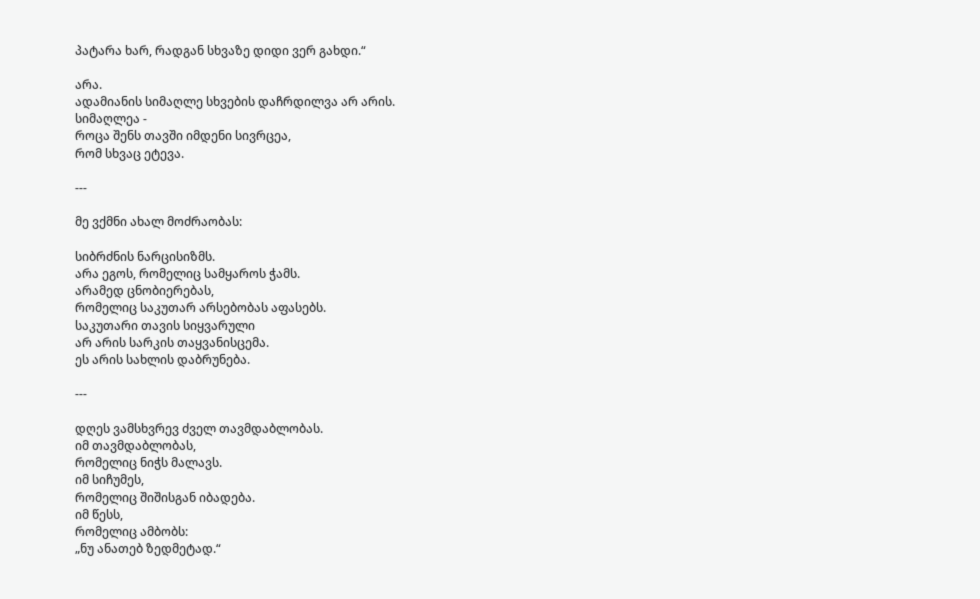პატარა ხარ, რადგან სხვაზე დიდი ვერ გახდი.“

არა.
ადამიანის სიმაღლე სხვების დაჩრდილვა არ არის.
სიმაღლეა -
როცა შენს თავში იმდენი სივრცეა,
რომ სხვაც ეტევა.

---

მე ვქმნი ახალ მოძრაობას:

სიბრძნის ნარცისიზმს.
არა ეგოს, რომელიც სამყაროს ჭამს.
არამედ ცნობიერებას,
რომელიც საკუთარ არსებობას აფასებს.
საკუთარი თავის სიყვარული
არ არის სარკის თაყვანისცემა.
ეს არის სახლის დაბრუნება.

---

დღეს ვამსხვრევ ძველ თავმდაბლობას.
იმ თავმდაბლობას,
რომელიც ნიჭს მალავს.
იმ სიჩუმეს,
რომელიც შიშისგან იბადება.
იმ წესს,
რომელიც ამბობს:
„ნუ ანათებ ზედმეტად.“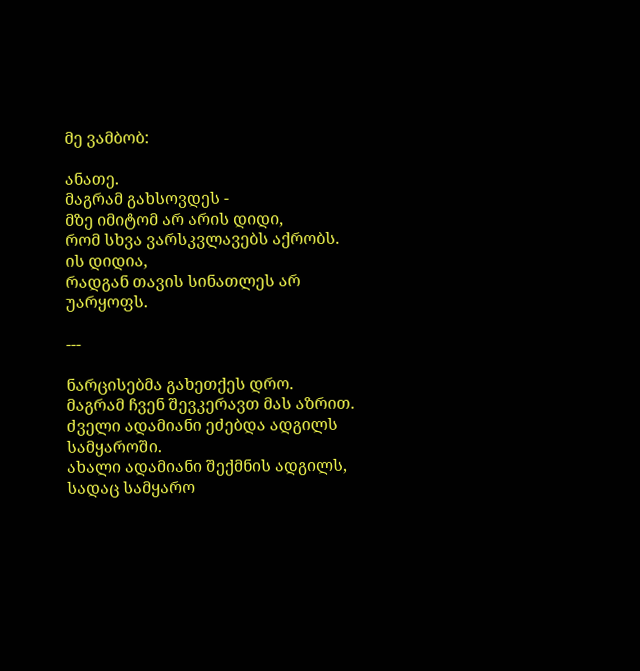მე ვამბობ:

ანათე.
მაგრამ გახსოვდეს -
მზე იმიტომ არ არის დიდი,
რომ სხვა ვარსკვლავებს აქრობს.
ის დიდია,
რადგან თავის სინათლეს არ უარყოფს.

---

ნარცისებმა გახეთქეს დრო.
მაგრამ ჩვენ შევკერავთ მას აზრით.
ძველი ადამიანი ეძებდა ადგილს სამყაროში.
ახალი ადამიანი შექმნის ადგილს,
სადაც სამყარო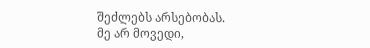შეძლებს არსებობას.
მე არ მოვედი,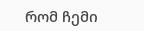რომ ჩემი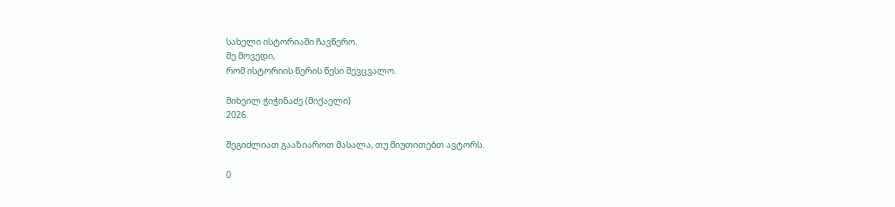სახელი ისტორიაში ჩავწერო.
მე მოვედი,
რომ ისტორიის წერის წესი შევცვალო.

მიხეილ ჭიჭინაძე (მიქაელი)
2026.

შეგიძლიათ გააზიაროთ მასალა, თუ მიუთითებთ ავტორს.

0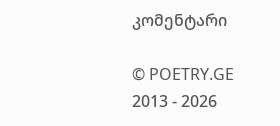კომენტარი

© POETRY.GE 2013 - 2026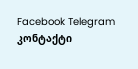Facebook Telegram კონტაქტი